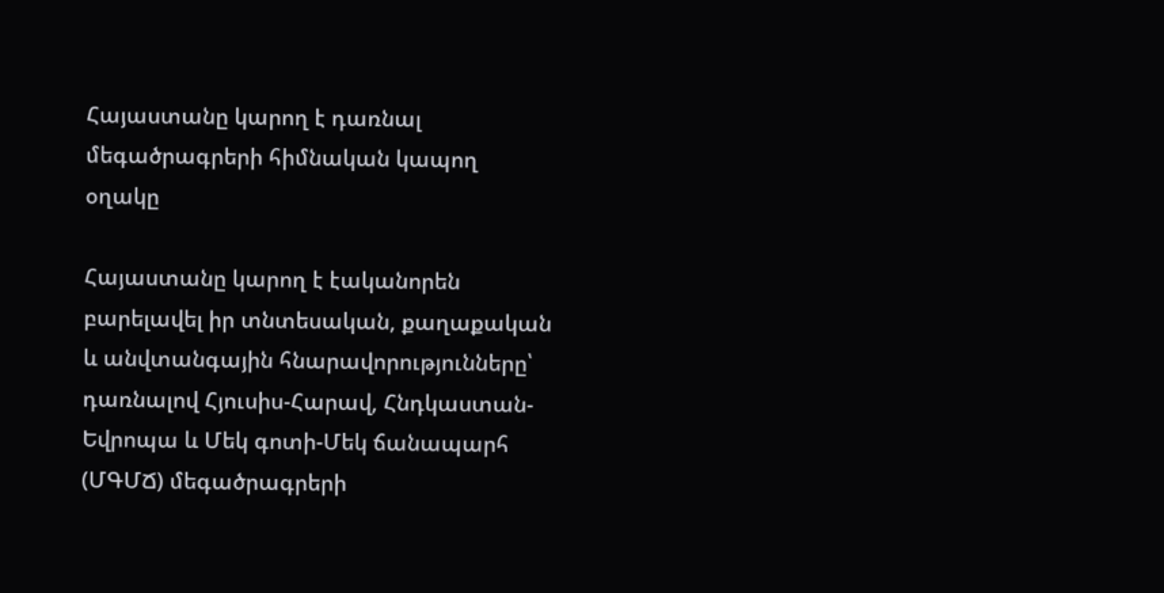Հայաստանը կարող է դառնալ մեգածրագրերի հիմնական կապող օղակը

Հայաստանը կարող է էականորեն բարելավել իր տնտեսական, քաղաքական և անվտանգային հնարավորությունները՝ դառնալով Հյուսիս-Հարավ, Հնդկաստան-Եվրոպա և Մեկ գոտի-Մեկ ճանապարհ (ՄԳՄՃ) մեգածրագրերի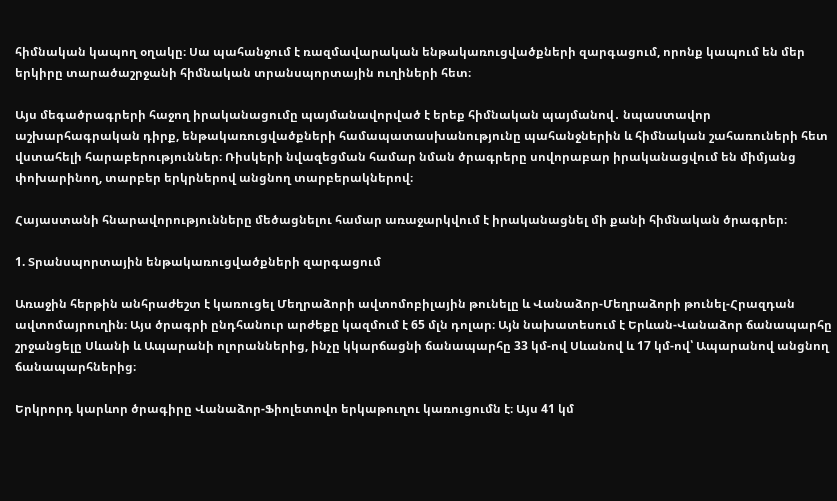հիմնական կապող օղակը։ Սա պահանջում է ռազմավարական ենթակառուցվածքների զարգացում, որոնք կապում են մեր երկիրը տարածաշրջանի հիմնական տրանսպորտային ուղիների հետ։

Այս մեգածրագրերի հաջող իրականացումը պայմանավորված է երեք հիմնական պայմանով․ նպաստավոր աշխարհագրական դիրք, ենթակառուցվածքների համապատասխանությունը պահանջներին և հիմնական շահառուների հետ վստահելի հարաբերություններ։ Ռիսկերի նվազեցման համար նման ծրագրերը սովորաբար իրականացվում են միմյանց փոխարինող, տարբեր երկրներով անցնող տարբերակներով։

Հայաստանի հնարավորությունները մեծացնելու համար առաջարկվում է իրականացնել մի քանի հիմնական ծրագրեր։

1. Տրանսպորտային ենթակառուցվածքների զարգացում

Առաջին հերթին անհրաժեշտ է կառուցել Մեղրաձորի ավտոմոբիլային թունելը և Վանաձոր-Մեղրաձորի թունել-Հրազդան ավտոմայրուղին։ Այս ծրագրի ընդհանուր արժեքը կազմում է 65 մլն դոլար։ Այն նախատեսում է Երևան-Վանաձոր ճանապարհը շրջանցելը Սևանի և Ապարանի ոլորաններից, ինչը կկարճացնի ճանապարհը 33 կմ-ով Սևանով և 17 կմ-ով՝ Ապարանով անցնող ճանապարհներից։

Երկրորդ կարևոր ծրագիրը Վանաձոր-Ֆիոլետովո երկաթուղու կառուցումն է։ Այս 41 կմ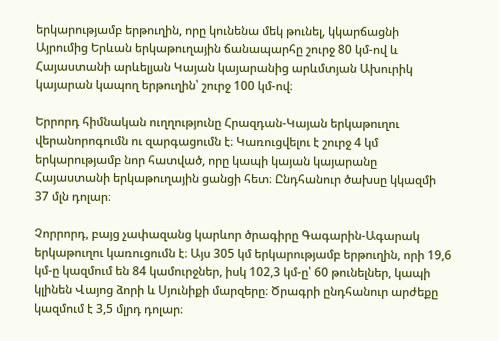երկարությամբ երթուղին, որը կունենա մեկ թունել, կկարճացնի Այրումից Երևան երկաթուղային ճանապարհը շուրջ 80 կմ-ով և Հայաստանի արևելյան Կայան կայարանից արևմտյան Ախուրիկ կայարան կապող երթուղին՝ շուրջ 100 կմ-ով։

Երրորդ հիմնական ուղղությունը Հրազդան-Կայան երկաթուղու վերանորոգումն ու զարգացումն է։ Կառուցվելու է շուրջ 4 կմ երկարությամբ նոր հատված, որը կապի կայան կայարանը Հայաստանի երկաթուղային ցանցի հետ։ Ընդհանուր ծախսը կկազմի 37 մլն դոլար։

Չորրորդ, բայց չափազանց կարևոր ծրագիրը Գագարին-Ագարակ երկաթուղու կառուցումն է։ Այս 305 կմ երկարությամբ երթուղին, որի 19,6 կմ-ը կազմում են 84 կամուրջներ, իսկ 102,3 կմ-ը՝ 60 թունելներ, կապի կլինեն Վայոց ձորի և Սյունիքի մարզերը։ Ծրագրի ընդհանուր արժեքը կազմում է 3,5 մլրդ դոլար։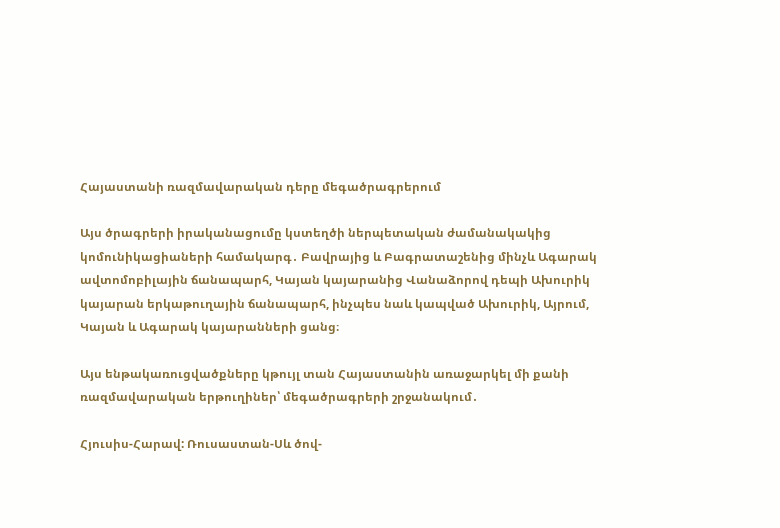Հայաստանի ռազմավարական դերը մեգածրագրերում

Այս ծրագրերի իրականացումը կստեղծի ներպետական ժամանակակից կոմունիկացիաների համակարգ․ Բավրայից և Բագրատաշենից մինչև Ագարակ ավտոմոբիլային ճանապարհ, Կայան կայարանից Վանաձորով դեպի Ախուրիկ կայարան երկաթուղային ճանապարհ, ինչպես նաև կապված Ախուրիկ, Այրում, Կայան և Ագարակ կայարանների ցանց։

Այս ենթակառուցվածքները կթույլ տան Հայաստանին առաջարկել մի քանի ռազմավարական երթուղիներ՝ մեգածրագրերի շրջանակում․

Հյուսիս-Հարավ: Ռուսաստան-Սև ծով-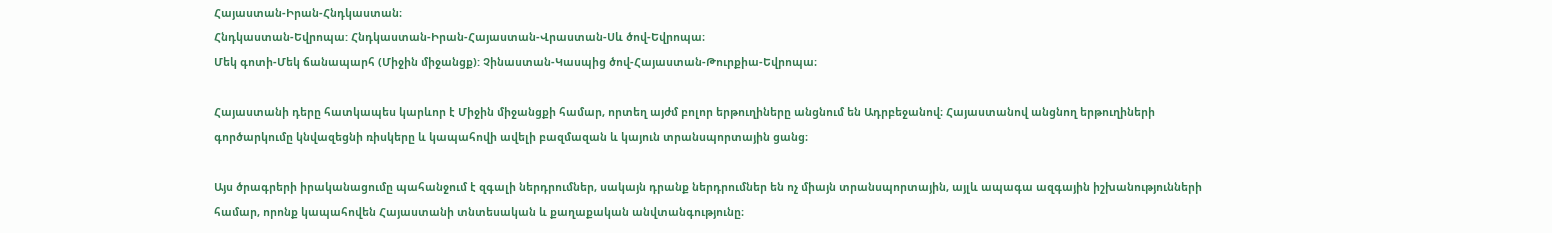Հայաստան-Իրան-Հնդկաստան։
Հնդկաստան-Եվրոպա: Հնդկաստան-Իրան-Հայաստան-Վրաստան-Սև ծով-Եվրոպա։
Մեկ գոտի-Մեկ ճանապարհ (Միջին միջանցք): Չինաստան-Կասպից ծով-Հայաստան-Թուրքիա-Եվրոպա։

Հայաստանի դերը հատկապես կարևոր է Միջին միջանցքի համար, որտեղ այժմ բոլոր երթուղիները անցնում են Ադրբեջանով։ Հայաստանով անցնող երթուղիների գործարկումը կնվազեցնի ռիսկերը և կապահովի ավելի բազմազան և կայուն տրանսպորտային ցանց։

Այս ծրագրերի իրականացումը պահանջում է զգալի ներդրումներ, սակայն դրանք ներդրումներ են ոչ միայն տրանսպորտային, այլև ապագա ազգային իշխանությունների համար, որոնք կապահովեն Հայաստանի տնտեսական և քաղաքական անվտանգությունը։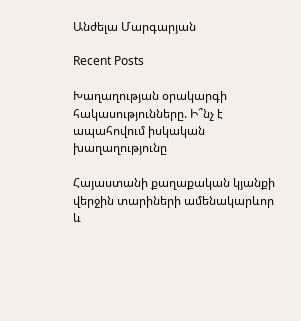Անժելա Մարգարյան

Recent Posts

Խաղաղության օրակարգի հակասությունները. Ի՞նչ է ապահովում իսկական խաղաղությունը

Հայաստանի քաղաքական կյանքի վերջին տարիների ամենակարևոր և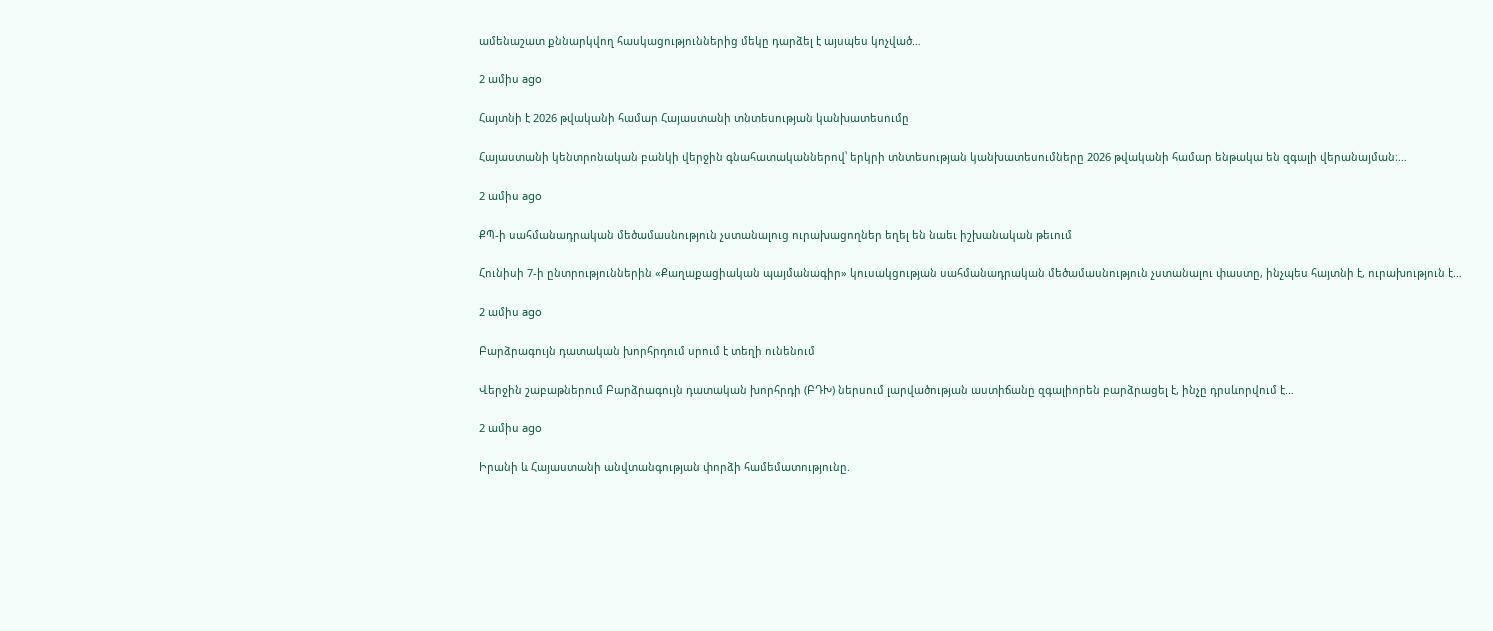ամենաշատ քննարկվող հասկացություններից մեկը դարձել է այսպես կոչված…

2 ամիս ago

Հայտնի է 2026 թվականի համար Հայաստանի տնտեսության կանխատեսումը

Հայաստանի կենտրոնական բանկի վերջին գնահատականներով՝ երկրի տնտեսության կանխատեսումները 2026 թվականի համար ենթակա են զգալի վերանայման։…

2 ամիս ago

ՔՊ-ի սահմանադրական մեծամասնություն չստանալուց ուրախացողներ եղել են նաեւ իշխանական թեւում

Հունիսի 7-ի ընտրություններին «Քաղաքացիական պայմանագիր» կուսակցության սահմանադրական մեծամասնություն չստանալու փաստը, ինչպես հայտնի է, ուրախություն է…

2 ամիս ago

Բարձրագույն դատական խորհրդում սրում է տեղի ունենում

Վերջին շաբաթներում Բարձրագույն դատական խորհրդի (ԲԴԽ) ներսում լարվածության աստիճանը զգալիորեն բարձրացել է, ինչը դրսևորվում է…

2 ամիս ago

Իրանի և Հայաստանի անվտանգության փորձի համեմատությունը.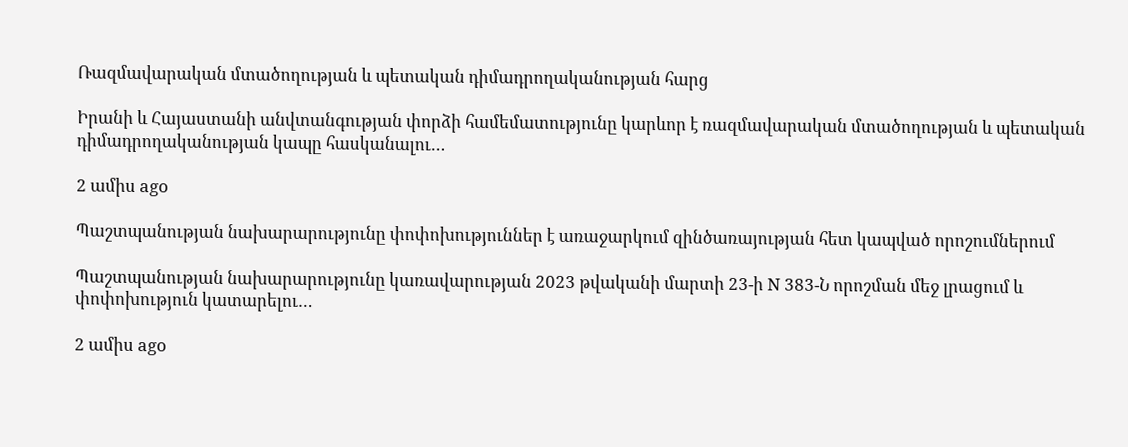Ռազմավարական մտածողության և պետական դիմադրողականության հարց

Իրանի և Հայաստանի անվտանգության փորձի համեմատությունը կարևոր է ռազմավարական մտածողության և պետական դիմադրողականության կապը հասկանալու…

2 ամիս ago

Պաշտպանության նախարարությունը փոփոխություններ է առաջարկում զինծառայության հետ կապված որոշումներում

Պաշտպանության նախարարությունը կառավարության 2023 թվականի մարտի 23-ի N 383-Ն որոշման մեջ լրացում և փոփոխություն կատարելու…

2 ամիս ago